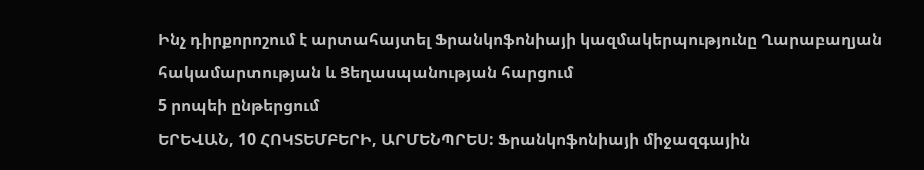Ինչ դիրքորոշում է արտահայտել Ֆրանկոֆոնիայի կազմակերպությունը Ղարաբաղյան հակամարտության և Ցեղասպանության հարցում
5 րոպեի ընթերցում
ԵՐԵՎԱՆ, 10 ՀՈԿՏԵՄԲԵՐԻ, ԱՐՄԵՆՊՐԵՍ: Ֆրանկոֆոնիայի միջազգային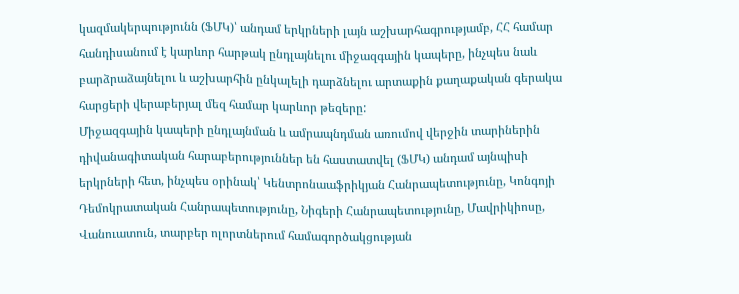կազմակերպությունն (ՖՄԿ)՝ անդամ երկրների լայն աշխարհագրությամբ, ՀՀ համար հանդիսանում է կարևոր հարթակ ընդլայնելու միջազգային կապերը, ինչպես նաև բարձրաձայնելու և աշխարհին ընկալելի դարձնելու արտաքին քաղաքական գերակա հարցերի վերաբերյալ մեզ համար կարևոր թեզերը:
Միջազգային կապերի ընդլայնման և ամրապնդման առումով վերջին տարիներին դիվանագիտական հարաբերություններ են հաստատվել (ՖՄԿ) անդամ այնպիսի երկրների հետ, ինչպես օրինակ՝ Կենտրոնաաֆրիկյան Հանրապետությունը, Կոնգոյի Դեմոկրատական Հանրապետությունը, Նիգերի Հանրապետությունը, Մավրիկիոսը, Վանուատուն, տարբեր ոլորտներում համագործակցության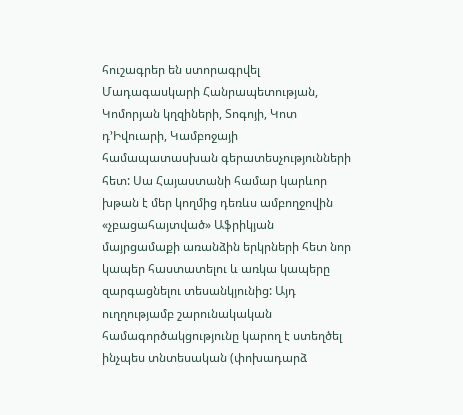հուշագրեր են ստորագրվել Մադագասկարի Հանրապետության, Կոմորյան կղզիների, Տոգոյի, Կոտ դ’Իվուարի, Կամբոջայի համապատասխան գերատեսչությունների հետ: Սա Հայաստանի համար կարևոր խթան է մեր կողմից դեռևս ամբողջովին «չբացահայտված» Աֆրիկյան մայրցամաքի առանձին երկրների հետ նոր կապեր հաստատելու և առկա կապերը զարգացնելու տեսանկյունից: Այդ ուղղությամբ շարունակական համագործակցությունը կարող է ստեղծել ինչպես տնտեսական (փոխադարձ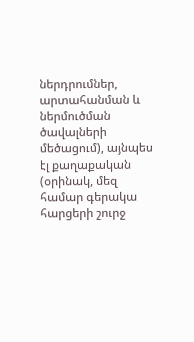ներդրումներ, արտահանման և ներմուծման ծավալների մեծացում), այնպես էլ քաղաքական (օրինակ, մեզ համար գերակա հարցերի շուրջ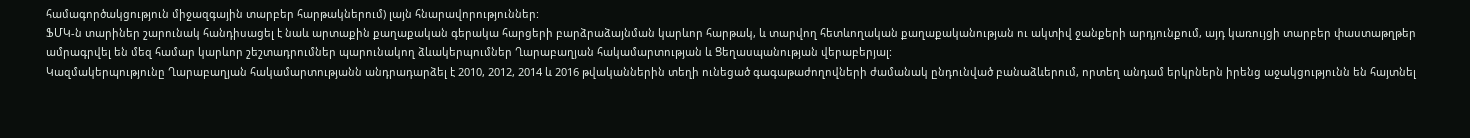համագործակցություն միջազգային տարբեր հարթակներում) լայն հնարավորություններ:
ՖՄԿ-ն տարիներ շարունակ հանդիսացել է նաև արտաքին քաղաքական գերակա հարցերի բարձրաձայնման կարևոր հարթակ, և տարվող հետևողական քաղաքականության ու ակտիվ ջանքերի արդյունքում, այդ կառույցի տարբեր փաստաթղթեր ամրագրվել են մեզ համար կարևոր շեշտադրումներ պարունակող ձևակերպումներ Ղարաբաղյան հակամարտության և Ցեղասպանության վերաբերյալ:
Կազմակերպությունը Ղարաբաղյան հակամարտությանն անդրադարձել է 2010, 2012, 2014 և 2016 թվականներին տեղի ունեցած գագաթաժողովների ժամանակ ընդունված բանաձևերում, որտեղ անդամ երկրներն իրենց աջակցությունն են հայտնել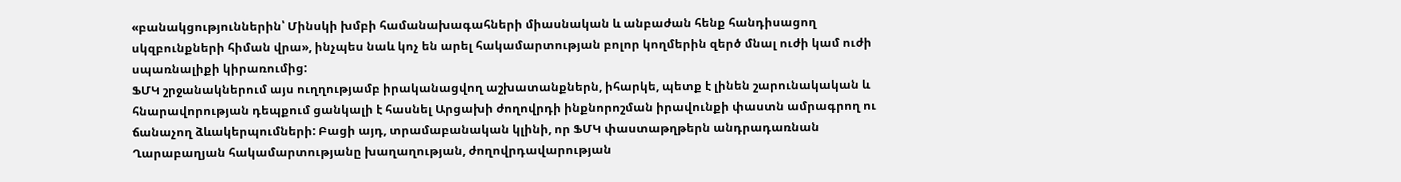«բանակցություններին՝ Մինսկի խմբի համանախագահների միասնական և անբաժան հենք հանդիսացող սկզբունքների հիման վրա», ինչպես նաև կոչ են արել հակամարտության բոլոր կողմերին զերծ մնալ ուժի կամ ուժի սպառնալիքի կիրառումից:
ՖՄԿ շրջանակներում այս ուղղությամբ իրականացվող աշխատանքներն, իհարկե, պետք է լինեն շարունակական և հնարավորության դեպքում ցանկալի է հասնել Արցախի ժողովրդի ինքնորոշման իրավունքի փաստն ամրագրող ու ճանաչող ձևակերպումների: Բացի այդ, տրամաբանական կլինի, որ ՖՄԿ փաստաթղթերն անդրադառնան Ղարաբաղյան հակամարտությանը խաղաղության, ժողովրդավարության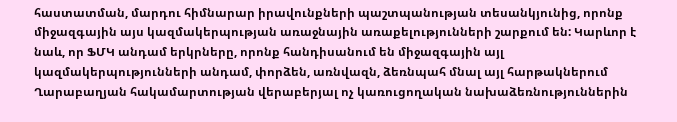հաստատման, մարդու հիմնարար իրավունքների պաշտպանության տեսանկյունից, որոնք միջազգային այս կազմակերպության առաջնային առաքելությունների շարքում են: Կարևոր է նաև, որ ՖՄԿ անդամ երկրները, որոնք հանդիսանում են միջազգային այլ կազմակերպությունների անդամ, փորձեն, առնվազն, ձեռնպահ մնալ այլ հարթակներում Ղարաբաղյան հակամարտության վերաբերյալ ոչ կառուցողական նախաձեռնություններին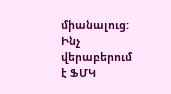միանալուց:
Ինչ վերաբերում է ՖՄԿ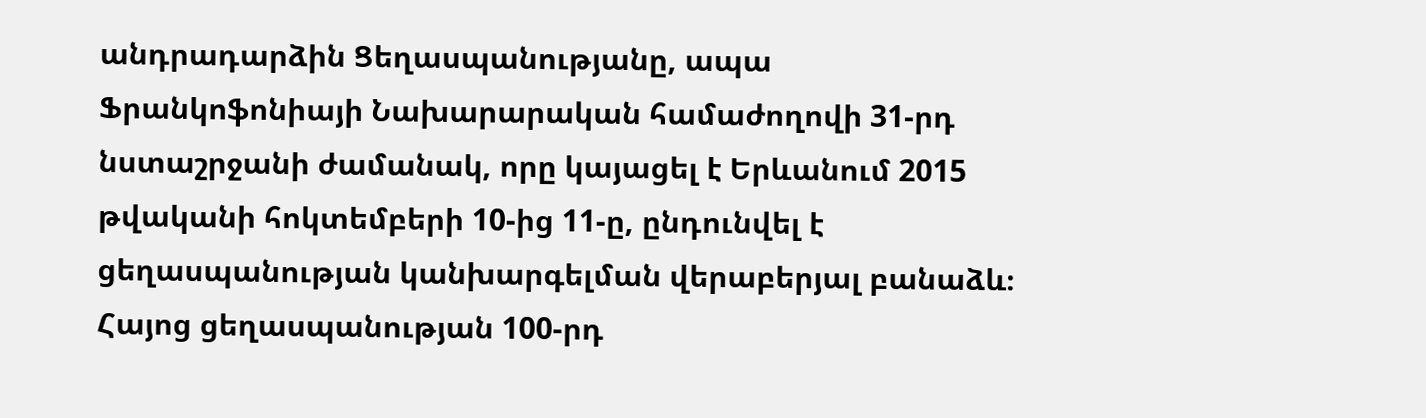անդրադարձին Ցեղասպանությանը, ապա Ֆրանկոֆոնիայի Նախարարական համաժողովի 31-րդ նստաշրջանի ժամանակ, որը կայացել է Երևանում 2015 թվականի հոկտեմբերի 10-ից 11-ը, ընդունվել է ցեղասպանության կանխարգելման վերաբերյալ բանաձև։
Հայոց ցեղասպանության 100-րդ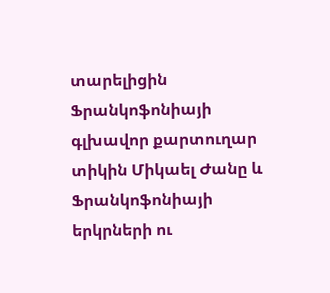տարելիցին Ֆրանկոֆոնիայի գլխավոր քարտուղար տիկին Միկաել Ժանը և Ֆրանկոֆոնիայի երկրների ու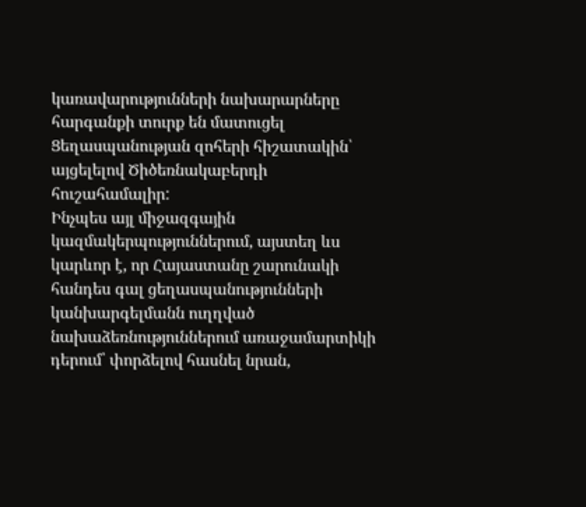կառավարությունների նախարարները հարգանքի տուրք են մատուցել Ցեղասպանության զոհերի հիշատակին՝ այցելելով Ծիծեռնակաբերդի հուշահամալիր:
Ինչպես այլ միջազգային կազմակերպություններում, այստեղ ևս կարևոր է, որ Հայաստանը շարունակի հանդես գալ ցեղասպանությունների կանխարգելմանն ուղղված նախաձեռնություններում առաջամարտիկի դերում՝ փորձելով հասնել նրան,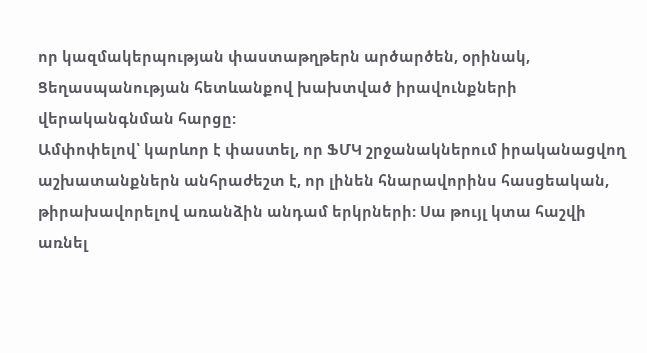որ կազմակերպության փաստաթղթերն արծարծեն, օրինակ, Ցեղասպանության հետևանքով խախտված իրավունքների վերականգնման հարցը:
Ամփոփելով՝ կարևոր է փաստել, որ ՖՄԿ շրջանակներում իրականացվող աշխատանքներն անհրաժեշտ է, որ լինեն հնարավորինս հասցեական, թիրախավորելով առանձին անդամ երկրների: Սա թույլ կտա հաշվի առնել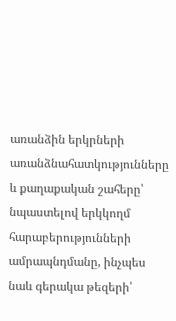առանձին երկրների առանձնահատկությունները և քաղաքական շահերը՝ նպաստելով երկկողմ հարաբերությունների ամրապնդմանը, ինչպես նաև գերակա թեզերի՝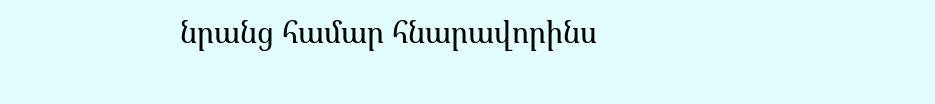նրանց համար հնարավորինս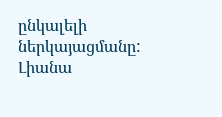ընկալելի ներկայացմանը:
Լիանա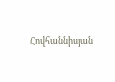Հովհաննիսյան